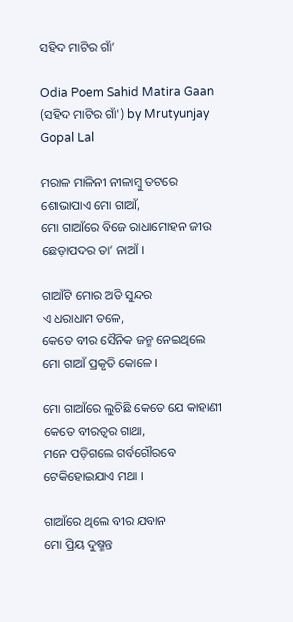ସହିଦ ମାଟିର ଗାଁ’

Odia Poem Sahid Matira Gaan (ସହିଦ ମାଟିର ଗାଁ') by Mrutyunjay Gopal Lal

ମରାଳ ମାଳିନୀ ନୀଳାମ୍ବୁ ତଟରେ
ଶୋଭାପାଏ ମୋ ଗାଆଁ,
ମୋ ଗାଆଁରେ ବିଜେ ରାଧାମୋହନ ଜୀଉ
ଛେଡ଼ାପଦର ତା’ ନାଆଁ ।

ଗାଆଁଟି ମୋର ଅତି ସୁନ୍ଦର
ଏ ଧରାଧାମ ତଳେ,
କେତେ ବୀର ସୈନିକ ଜନ୍ମ ନେଇଥିଲେ
ମୋ ଗାଆଁ ପ୍ରକୃତି କୋଳେ ।

ମୋ ଗାଆଁରେ ଲୁଚିଛି କେତେ ଯେ କାହାଣୀ
କେତେ ବୀରତ୍ୱର ଗାଥା,
ମନେ ପଡ଼ିଗଲେ ଗର୍ବଗୌରବେ
ଟେକିହୋଇଯାଏ ମଥା ।

ଗାଆଁରେ ଥିଲେ ବୀର ଯବାନ
ମୋ ପ୍ରିୟ ଦୁଷ୍ମନ୍ତ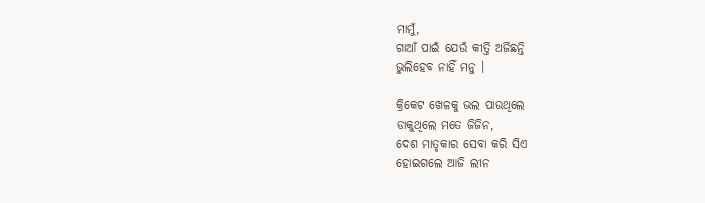ମାମୁଁ,
ଗାଆଁ ପାଇଁ ଯେଉଁ କୀର୍ତ୍ତି ଅର୍ଜିଛନ୍ତି
ଭୁଲିହେବ ନାହିଁ ମନୁ ।

କ୍ରିକେଟ ଖେଳକୁ ଭଲ ପାଉଥିଲେ
ଡାକୁଥିଲେ ମତେ ଜିଜିନ,
ଦେଶ ମାତୃକାର ସେବା କରି ସିଏ
ହୋଇଗଲେ ଆଜି ଲୀନ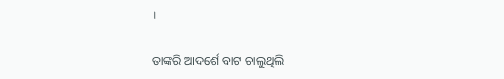।

ତାଙ୍କରି ଆଦର୍ଶେ ବାଟ ଚାଲୁଥିଲି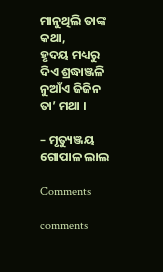ମାନୁଥିଲି ତାଙ୍କ କଥା,
ହୃଦୟ ମଧ୍ୟରୁ ଦିଏ ଶ୍ରଦ୍ଧାଞ୍ଜଳି
ନୁଆଁଏ ଜିଜିନ ତା’ ମଥା ।

– ମୃତ୍ୟୁଞ୍ଜୟ ଗୋପାଳ ଲାଲ

Comments

comments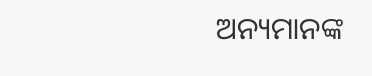ଅନ୍ୟମାନଙ୍କ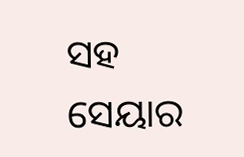ସହ ସେୟାର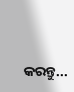କରନ୍ତୁ...